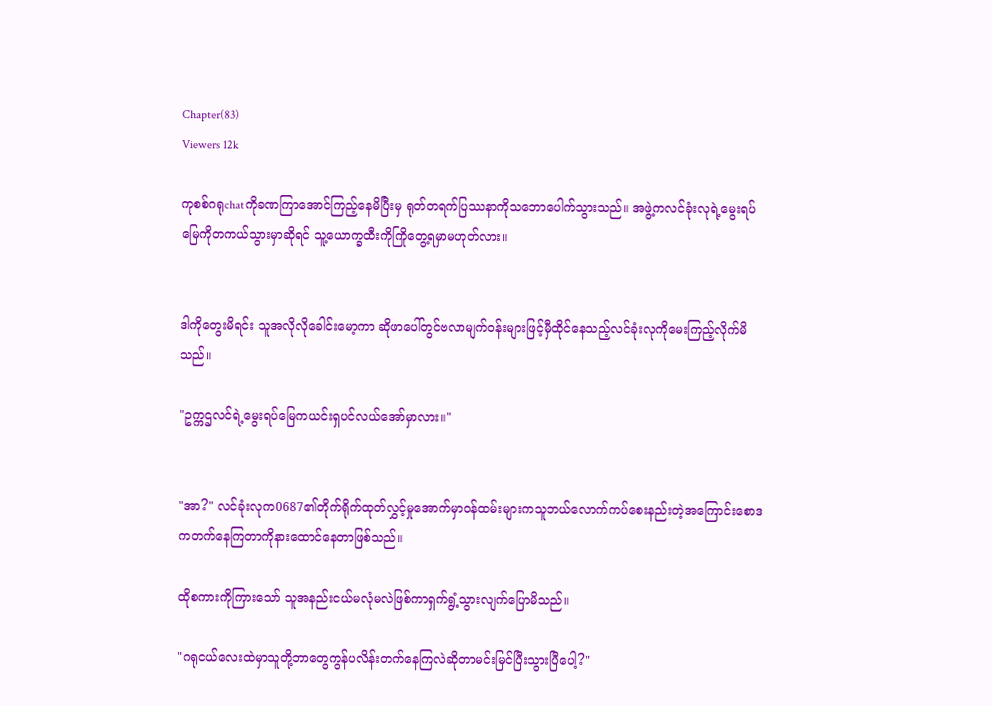Chapter(83)
Viewers 12k

ကုစစ်ဂရုchatကိုခဏကြာအောင်ကြည့်နေမိပြီးမှ ရုတ်တရက်ပြဿနာကိုသဘောပေါက်သွားသည်။ အဖွဲ့ကလင်ခုံးလုရဲ့မွေးရပ်မြေကိုတကယ်သွားမှာဆိုရင် သူ့ယောက္ခထီးကိုကြိုတွေ့ရမှာမဟုတ်လား။


ဒါကိုတွေးမိရင်း သူအလိုလိုခေါင်းမော့ကာ ဆိုဖာပေါ်တွင်ဗလာမျက်ဝန်းများဖြင့်မှီထိုင်နေသည့်လင်ခုံးလုကိုမေးကြည့်လိုက်မိသည်။

"ဥက္ကဌလင်ရဲ့မွေးရပ်မြေကယင်းရှပင်လယ်အော်မှာလား။"


"အာ?" လင်ခုံးလုက0687၏တိုက်ရိုက်ထုတ်လွှင့်မှုအောက်မှာဝန်ထမ်းများကသူဘယ်လောက်ကပ်စေးနည်းတဲ့အကြောင်းစောဒကတက်နေကြတာကိုနားထောင်နေတာဖြစ်သည်။

ထိုစကားကိုကြားသော် သူအနည်းငယ်မလုံမလဲဖြစ်ကာရှက်ရွံ့သွားလျက်ပြောမိသည်။

"ဂရုငယ်လေးထဲမှာသူတို့ဘာတွေကွန်ပလိန်းတက်နေကြလဲဆိုတာမင်းမြင်ပြီးသွားပြီပေါ့?"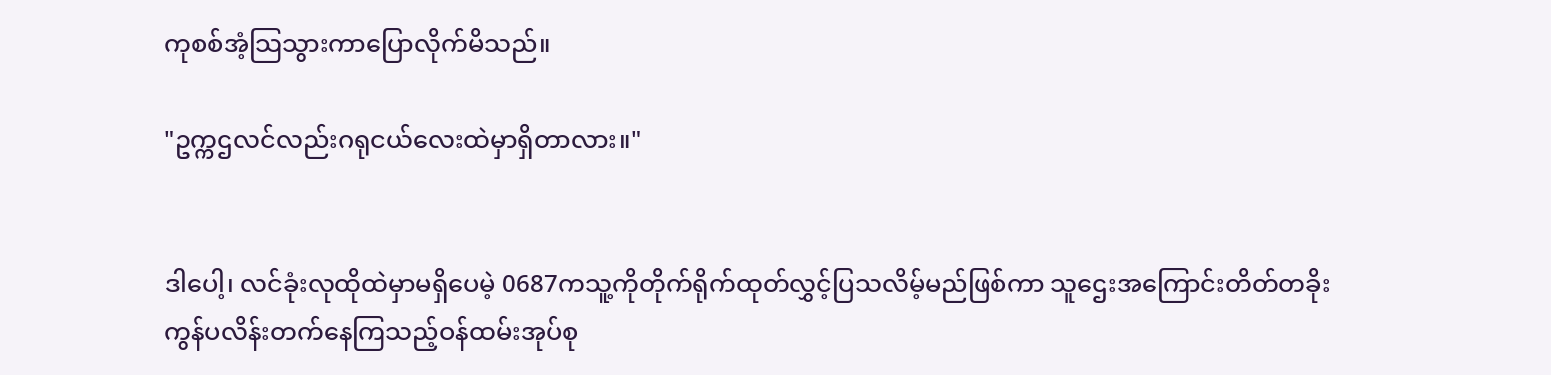ကုစစ်အံ့သြသွားကာပြောလိုက်မိသည်။

"ဥက္ကဌလင်လည်းဂရုငယ်လေးထဲမှာရှိတာလား။"


ဒါပေါ့၊ လင်ခုံးလုထိုထဲမှာမရှိပေမဲ့ 0687ကသူ့ကိုတိုက်ရိုက်ထုတ်လွှင့်ပြသလိမ့်မည်ဖြစ်ကာ သူဌေးအကြောင်းတိတ်တခိုးကွန်ပလိန်းတက်နေကြသည့်ဝန်ထမ်းအုပ်စု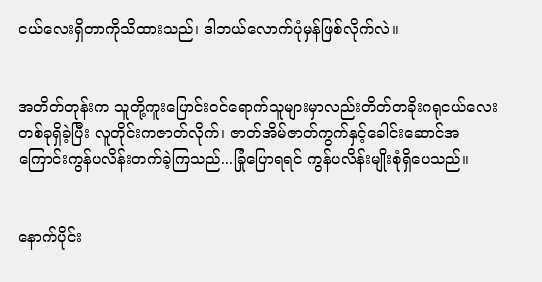ငယ်လေးရှိတာကိုသိထားသည်၊ ဒါဘယ်လောက်ပုံမှန်ဖြစ်လိုက်လဲ။


အတိတ်တုန်းက သူတို့ကူးပြောင်းဝင်ရောက်သူများမှာလည်းတိတ်တခိုးဂရုငယ်လေးတစ်ခုရှိခဲ့ပြီး လူတိုင်းကဇာတ်လိုက်၊ ဇာတ်အိမ်ဇာတ်ကွက်နှင့်ခေါင်းဆောင်အကြောင်းကွန်ပလိန်းတက်ခဲ့ကြသည်...ခြုံပြောရရင် ကွန်ပလိန်းမျိုးစုံရှိပေသည်။


နောက်ပိုင်း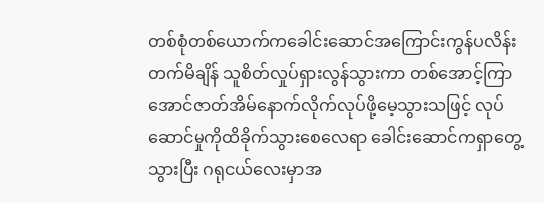တစ်စုံတစ်ယောက်ကခေါင်းဆောင်အကြောင်းကွန်ပလိန်းတက်မိချိန် သူစိတ်လှုပ်ရှားလွန်သွားကာ တစ်အောင့်ကြာအောင်ဇာတ်အိမ်နောက်လိုက်လုပ်ဖို့မေ့သွားသဖြင့် လုပ်ဆောင်မှုကိုထိခိုက်သွားစေလေရာ ခေါင်းဆောင်ကရှာတွေ့သွားပြီး ဂရုငယ်လေးမှာအ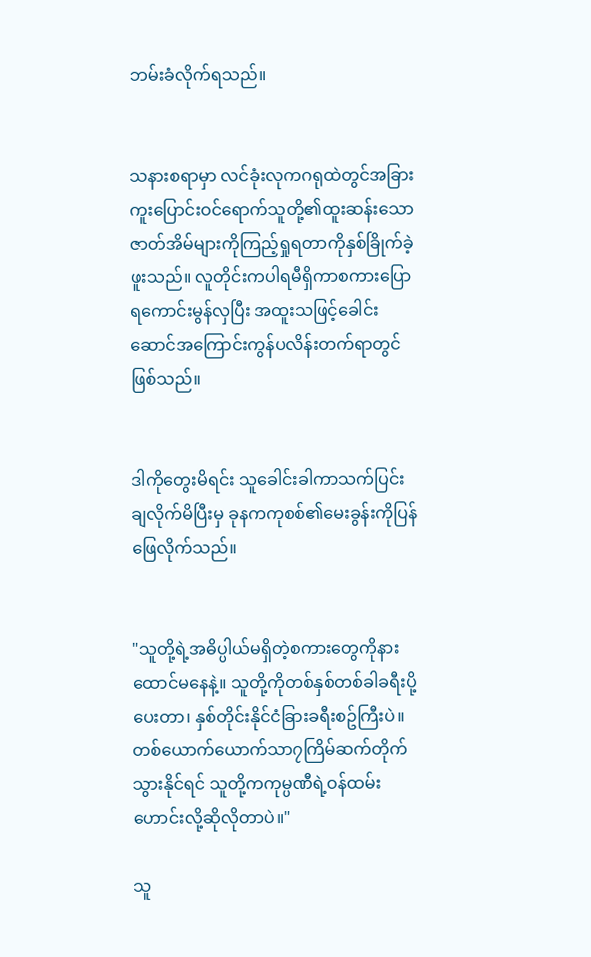ဘမ်းခံလိုက်ရသည်။


သနားစရာမှာ လင်ခုံးလုကဂရုထဲတွင်အခြားကူးပြောင်းဝင်ရောက်သူတို့၏ထူးဆန်းသောဇာတ်အိမ်များကိုကြည့်ရှုရတာကိုနှစ်ခြိုက်ခဲ့ဖူးသည်။ လူတိုင်းကပါရမီရှိကာစကားပြောရကောင်းမွန်လှပြီး အထူးသဖြင့်ခေါင်းဆောင်အကြောင်းကွန်ပလိန်းတက်ရာတွင်ဖြစ်သည်။


ဒါကိုတွေးမိရင်း သူခေါင်းခါကာသက်ပြင်းချလိုက်မိပြီးမှ ခုနကကုစစ်၏မေးခွန်းကိုပြန်ဖြေလိုက်သည်။


"သူတို့ရဲ့အဓိပ္ပါယ်မရှိတဲ့စကားတွေကိုနားထောင်မနေနဲ့။ သူတို့ကိုတစ်နှစ်တစ်ခါခရီးပို့ပေးတာ၊ နှစ်တိုင်းနိုင်ငံခြားခရီးစဥ်ကြီးပဲ။ တစ်ယောက်ယောက်သာ၇ကြိမ်ဆက်တိုက်သွားနိုင်ရင် သူတို့ကကုမ္ပဏီရဲ့ဝန်ထမ်းဟောင်းလို့ဆိုလိုတာပဲ။"

သူ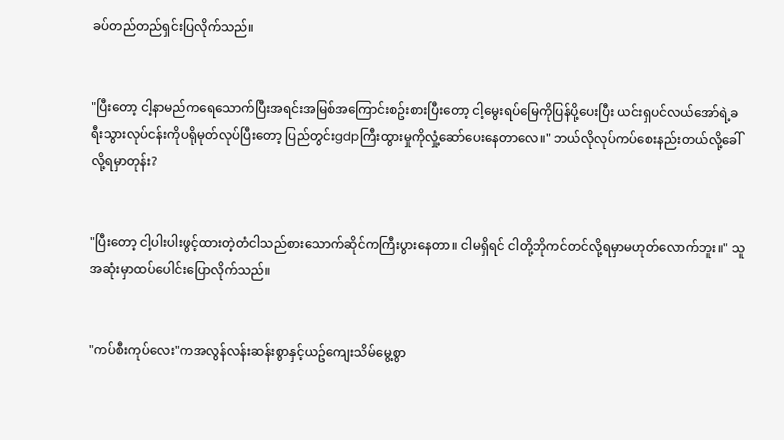ခပ်တည်တည်ရှင်းပြလိုက်သည်။


"ပြီးတော့ ငါ့နာမည်ကရေသောက်ပြီးအရင်းအမြစ်အကြောင်းစဥ်းစားပြီးတော့ ငါ့မွေးရပ်မြေကိုပြန်ပို့ပေးပြီး ယင်းရှပင်လယ်အော်ရဲ့ခရီးသွားလုပ်ငန်းကိုပရိုမုတ်လုပ်ပြီးတော့ ပြည်တွင်းgdpကြီးထွားမှုကိုလှုံ့ဆော်ပေးနေတာလေ။" ဘယ်လိုလုပ်ကပ်စေးနည်းတယ်လို့ခေါ်လို့ရမှာတုန်း?


"ပြီးတော့ ငါ့ပါးပါးဖွင့်ထားတဲ့တံငါသည်စားသောက်ဆိုင်ကကြီးပွားနေတာ။ ငါမရှိရင် ငါတို့ဘိုကင်တင်လို့ရမှာမဟုတ်လောက်ဘူး။" သူအဆုံးမှာထပ်ပေါင်းပြောလိုက်သည်။


"ကပ်စီးကုပ်လေး"ကအလွန်လန်းဆန်းစွာနှင့်ယဥ်ကျေးသိမ်မွေ့စွာ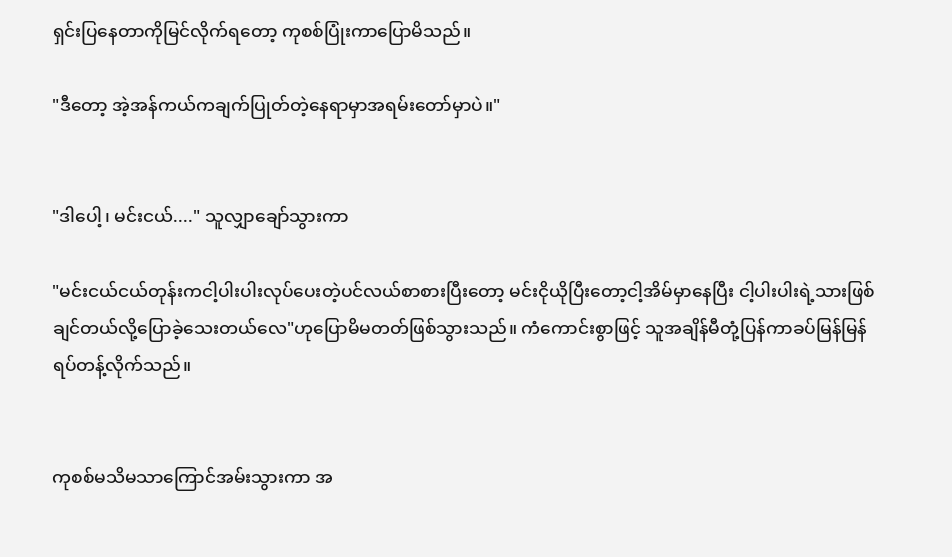ရှင်းပြနေတာကိုမြင်လိုက်ရတော့ ကုစစ်ပြုံးကာပြောမိသည်။

"ဒီတော့ အဲ့အန်ကယ်ကချက်ပြုတ်တဲ့နေရာမှာအရမ်းတော်မှာပဲ။"


"ဒါပေါ့၊ မင်းငယ်...." သူလျှာချော်သွားကာ

"မင်းငယ်ငယ်တုန်းကငါ့ပါးပါးလုပ်ပေးတဲ့ပင်လယ်စာစားပြီးတော့ မင်းငိုယိုပြီးတော့ငါ့အိမ်မှာနေပြီး ငါ့ပါးပါးရဲ့သားဖြစ်ချင်တယ်လို့ပြောခဲ့သေးတယ်လေ"ဟုပြောမိမတတ်ဖြစ်သွားသည်။ ကံကောင်းစွာဖြင့် သူအချိန်မီတုံ့ပြန်ကာခပ်မြန်မြန်ရပ်တန့်လိုက်သည်။


ကုစစ်မသိမသာကြောင်အမ်းသွားကာ အ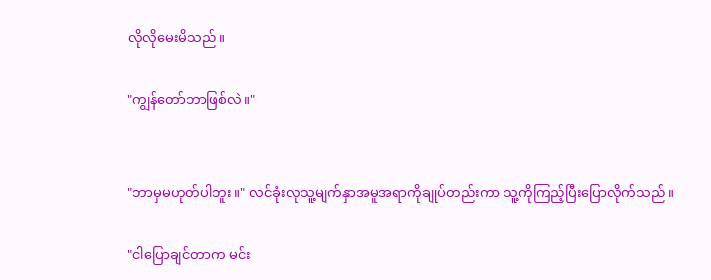လိုလိုမေးမိသည်။

"ကျွန်တော်ဘာဖြစ်လဲ။"


"ဘာမှမဟုတ်ပါဘူး။" လင်ခုံးလုသူ့မျက်နှာအမူအရာကိုချုပ်တည်းကာ သူ့ကိုကြည့်ပြီးပြောလိုက်သည်။

"ငါပြောချင်တာက မင်း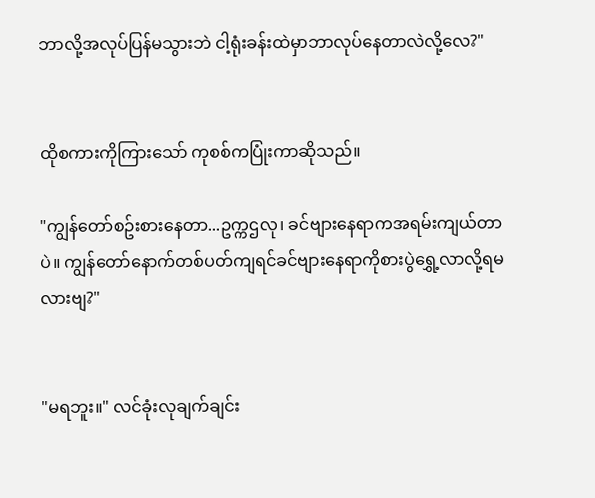ဘာလို့အလုပ်ပြန်မသွားဘဲ ငါ့ရုံးခန်းထဲမှာဘာလုပ်နေတာလဲလို့လေ?"


ထိုစကားကိုကြားသော် ကုစစ်ကပြုံးကာဆိုသည်။

"ကျွန်တော်စဥ်းစားနေတာ...ဥက္ကဌလု၊ ခင်ဗျားနေရာကအရမ်းကျယ်တာပဲ။ ကျွန်တော်နောက်တစ်ပတ်ကျရင်ခင်ဗျားနေရာကိုစားပွဲရွှေ့လာလို့ရမလားဗျ?"


"မရဘူး။" လင်ခုံးလုချက်ချင်း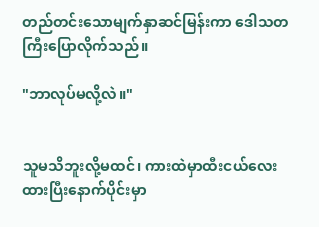တည်တင်းသောမျက်နှာဆင်မြန်းကာ ဒေါသတကြီးပြောလိုက်သည်။

"ဘာလုပ်မလို့လဲ။"


သူမသိဘူးလို့မထင်၊ ကားထဲမှာထီးငယ်လေးထားပြီးနောက်ပိုင်းမှာ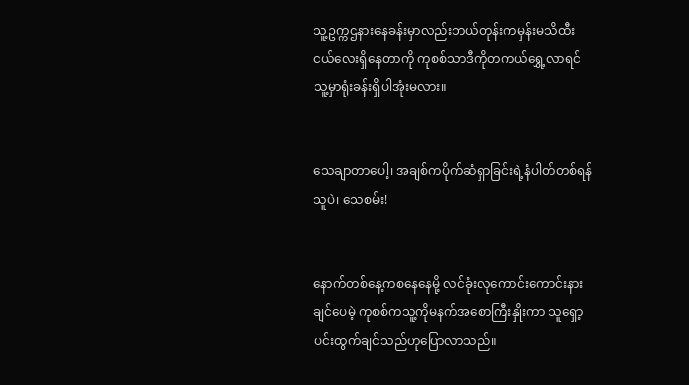သူ့ဥက္ကဌနားနေခန်းမှာလည်းဘယ်တုန်းကမှန်းမသိထီးငယ်လေးရှိနေတာကို ကုစစ်သာဒီကိုတကယ်ရွှေ့လာရင် သူ့မှာရုံးခန်းရှိပါအုံးမလား။


သေချာတာပေါ့၊ အချစ်ကပိုက်ဆံရှာခြင်းရဲ့နံပါတ်တစ်ရန်သူပဲ၊ သေစမ်း!


နောက်တစ်နေ့ကစနေနေမို့ လင်ခုံးလုကောင်းကောင်းနားချင်ပေမဲ့ ကုစစ်ကသူ့ကိုမနက်အစောကြီးနှိုးကာ သူရှော့ပင်းထွက်ချင်သည်ဟုပြောလာသည်။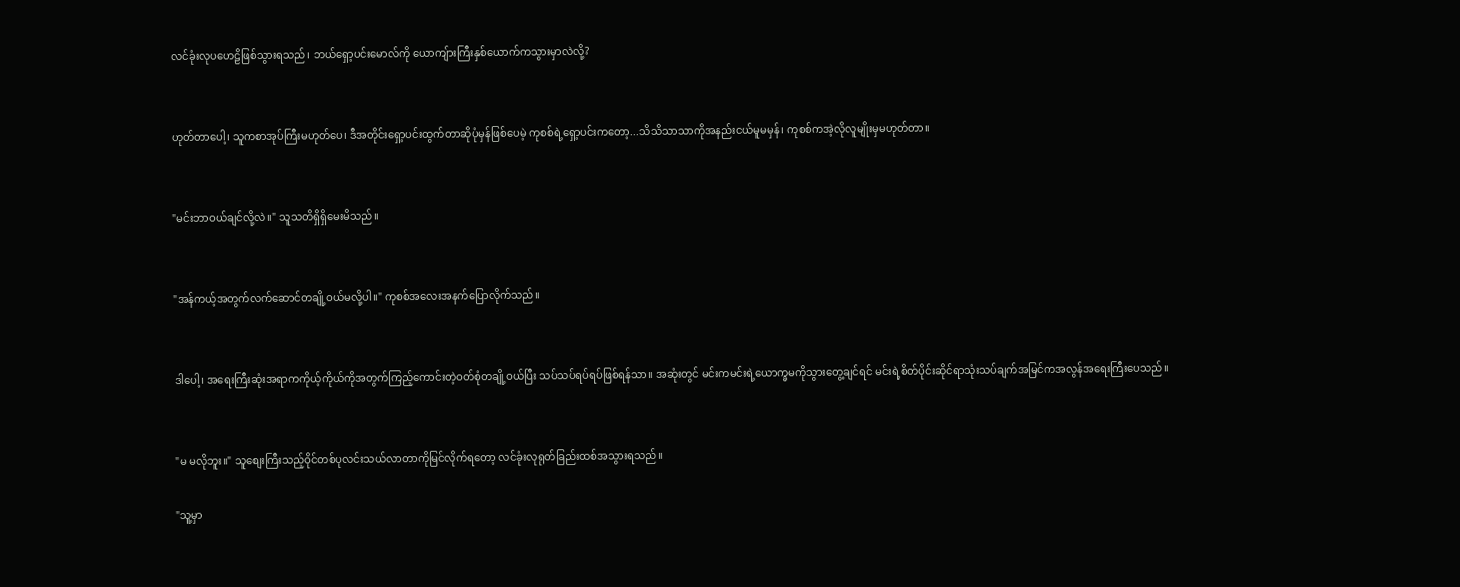လင်ခုံးလုပဟေဠိဖြစ်သွားရသည်၊ ဘယ်ရှော့ပင်းမောလ်ကို ယောကျ်ားကြီးနှစ်ယောက်ကသွားမှာလဲလို့?


ဟုတ်တာပေါ့၊ သူကစာအုပ်ကြီးမဟုတ်ပေ၊ ဒီအတိုင်းရှော့ပင်းထွက်တာဆိုပုံမှန်ဖြစ်ပေမဲ့ ကုစစ်ရဲ့ရှော့ပင်းကတော့...သိသိသာသာကိုအနည်းငယ်မူမမှန်၊ ကုစစ်ကအဲ့လိုလူမျိုးမှမဟုတ်တာ။


"မင်းဘာဝယ်ချင်လို့လဲ။" သူသတိရှိရှိမေးမိသည်။


"အန်ကယ့်အတွက်လက်ဆောင်တချို့ဝယ်မလို့ပါ။" ကုစစ်အလေးအနက်ပြောလိုက်သည်။


ဒါပေါ့၊ အရေးကြီးဆုံးအရာကကိုယ့်ကိုယ်ကိုအတွက်ကြည့်ကောင်းတဲ့ဝတ်စုံတချို့ဝယ်ပြီး သပ်သပ်ရပ်ရပ်ဖြစ်ရန်သာ။ အဆုံးတွင် မင်းကမင်းရဲ့ယောက္ခမကိုသွားတွေ့ချင်ရင် မင်းရဲ့စိတ်ပိုင်းဆိုင်ရာသုံးသပ်ချက်အမြင်ကအလွန်အရေးကြီးပေသည်။


"မ မလိုဘူး။" သူစျေးကြီးသည့်ဝိုင်တစ်ပုလင်းသယ်လာတာကိုမြင်လိုက်ရတော့ လင်ခုံးလုရုတ်ခြည်းထစ်အသွားရသည်။

"သူ့မှာ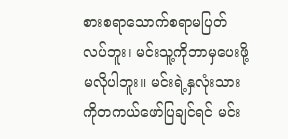စားစရာသောက်စရာမပြတ်လပ်ဘူး၊ မင်းသူ့ကိုဘာမှပေးဖို့မလိုပါဘူး။ မင်းရဲ့နှလုံးသားကိုတကယ်ဖော်ပြချင်ရင် မင်း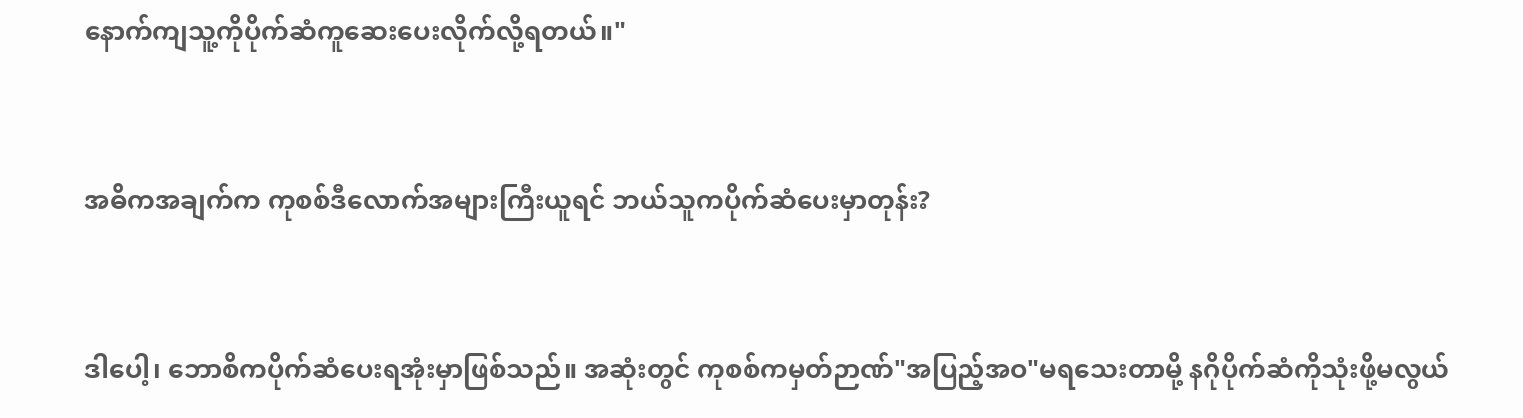နောက်ကျသူ့ကိုပိုက်ဆံကူဆေးပေးလိုက်လို့ရတယ်။"


အဓိကအချက်က ကုစစ်ဒီလောက်အများကြီးယူရင် ဘယ်သူကပိုက်ဆံပေးမှာတုန်း?


ဒါပေါ့၊ ဘောစိကပိုက်ဆံပေးရအုံးမှာဖြစ်သည်။ အဆုံးတွင် ကုစစ်ကမှတ်ဉာဏ်"အပြည့်အဝ"မရသေးတာမို့ နဂိုပိုက်ဆံကိုသုံးဖို့မလွယ်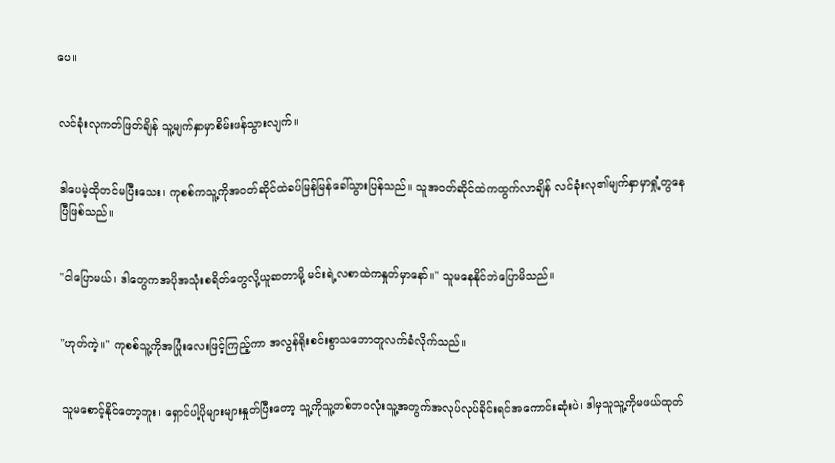ပေ။


လင်ခုံးလုကတ်ဖြတ်ချိန် သူ့မျက်နှာမှာစိမ်းဖန်သွားလျက်။


ဒါပေမဲ့ထိုတင်မပြီးသေး၊ ကုစစ်ကသူ့ကိုအဝတ်ဆိုင်ထဲခပ်မြန်မြန်ခေါ်သွားပြန်သည်။ သူအဝတ်ဆိုင်ထဲကထွက်လာချိန် လင်ခုံးလု၏မျက်နှာမှာရှုံ့တွနေပြီဖြစ်သည်။


"ငါပြောမယ်၊ ဒါတွေကအပိုအသုံးစရိတ်တွေလို့ယူဆတာမို့ မင်းရဲ့လစာထဲကနှုတ်မှာနော်။" သူမနေနိုင်ဘဲပြောမိသည်။


"ဟုတ်ကဲ့။" ကုစစ်သူ့ကိုအပြုံးလေးဖြင့်ကြည့်ကာ အလွန်ရိုးစင်းစွာသဘောတူလက်ခံလိုက်သည်။


သူမစောင့်နိုင်တော့ဘူး၊ ရှောင်ပါ့ပိုများများနှုတ်ပြီးတော့ သူ့ကိုသူ့တစ်ဘဝလုံးသူ့အတွက်အလုပ်လုပ်ခိုင်းရင်အကောင်းဆုံးပဲ၊ ဒါမှသူသူ့ကိုမဖယ်ထုတ်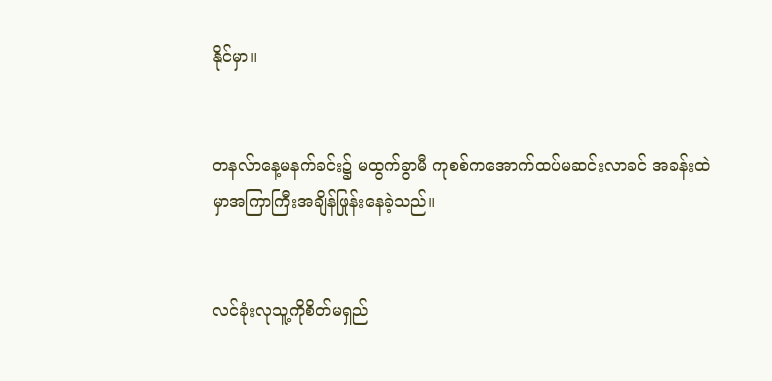နိုင်မှာ။


တနလ်ာနေ့မနက်ခင်း၌ မထွက်ခွာမီ ကုစစ်ကအောက်ထပ်မဆင်းလာခင် အခန်းထဲမှာအကြာကြီးအချိန်ဖြုန်းနေခဲ့သည်။


လင်ခုံးလုသူ့ကိုစိတ်မရှည်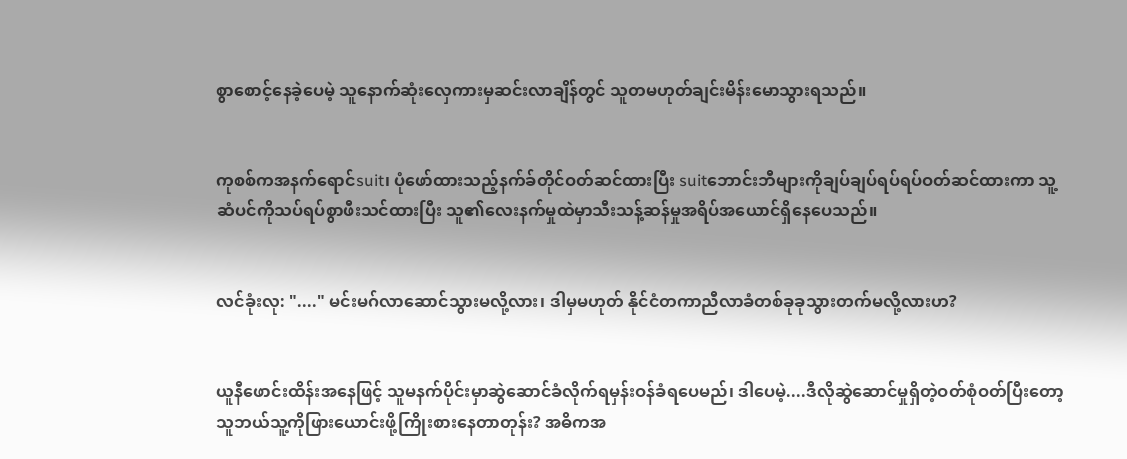စွာစောင့်နေခဲ့ပေမဲ့ သူနောက်ဆုံးလှေကားမှဆင်းလာချိန်တွင် သူတမဟုတ်ချင်းမိန်းမောသွားရသည်။


ကုစစ်ကအနက်ရောင်suit၊ ပုံဖော်ထားသည့်နက်ခ်တိုင်ဝတ်ဆင်ထားပြီး suitဘောင်းဘီများကိုချပ်ချပ်ရပ်ရပ်ဝတ်ဆင်ထားကာ သူ့ဆံပင်ကိုသပ်ရပ်စွာဖီးသင်ထားပြီး သူ၏လေးနက်မှုထဲမှာသီးသန့်ဆန်မှုအရိပ်အယောင်ရှိနေပေသည်။


လင်ခုံးလု: "...." မင်းမဂ်လာဆောင်သွားမလို့လား၊ ဒါမှမဟုတ် နိုင်ငံတကာညီလာခံတစ်ခုခုသွားတက်မလို့လားဟ?


ယူနီဖောင်းထိန်းအနေဖြင့် သူမနက်ပိုင်းမှာဆွဲဆောင်ခံလိုက်ရမှန်းဝန်ခံရပေမည်၊ ဒါပေမဲ့....ဒီလိုဆွဲဆောင်မှုရှိတဲ့ဝတ်စုံဝတ်ပြီးတော့ သူဘယ်သူ့ကိုဖြားယောင်းဖို့ကြိုးစားနေတာတုန်း? အဓိကအ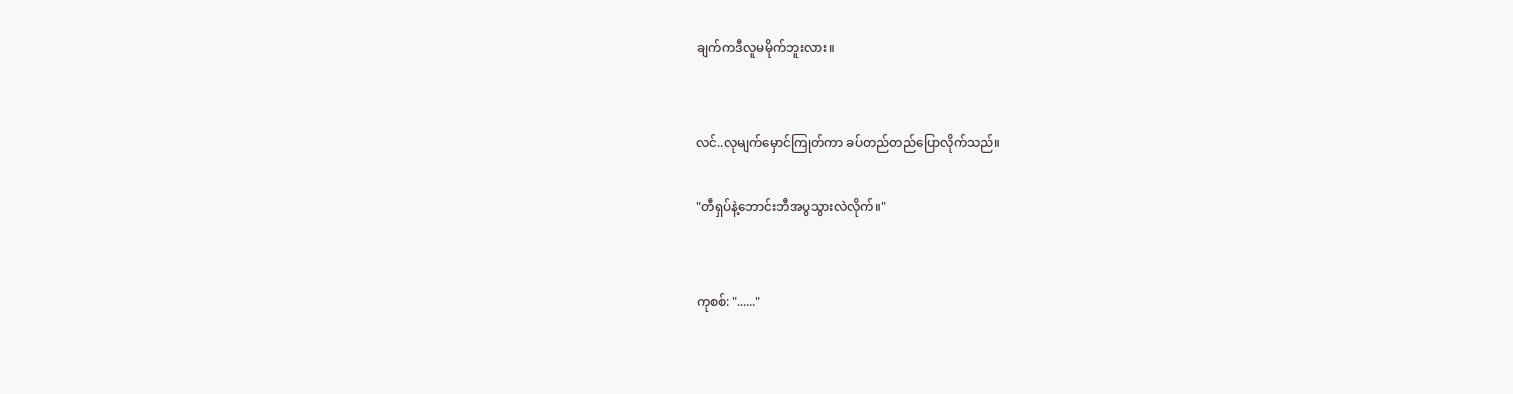ချက်ကဒီလူမမိုက်ဘူးလား။


လင်..လုမျက်မှောင်ကြုတ်ကာ ခပ်တည်တည်ပြောလိုက်သည်။

"တီရှပ်နဲ့ဘောင်းဘီအပွသွားလဲလိုက်။"


ကုစစ်: "......"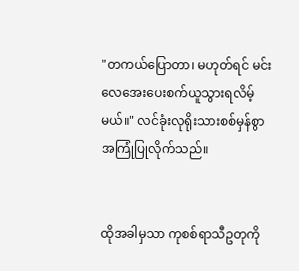"တကယ်ပြောတာ၊ မဟုတ်ရင် မင်းလေအေးပေးစက်ယူသွားရလိမ့်မယ်။" လင်ခုံးလုရိုးသားစစ်မှန်စွာအကြုံပြုလိုက်သည်။


ထိုအခါမှသာ ကုစစ်ရာသီဥတုကို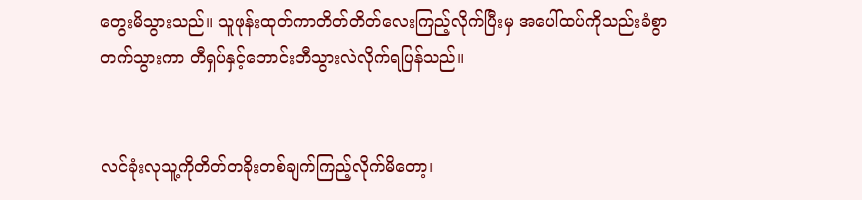တွေးမိသွားသည်။ သူဖုန်းထုတ်ကာတိတ်တိတ်လေးကြည့်လိုက်ပြီးမှ အပေါ်ထပ်ကိုသည်းခံစွာတက်သွားကာ တီရှပ်နှင့်ဘောင်းဘီသွားလဲလိုက်ရပြန်သည်။


လင်ခုံးလုသူ့ကိုတိတ်တခိုးတစ်ချက်ကြည့်လိုက်မိတော့၊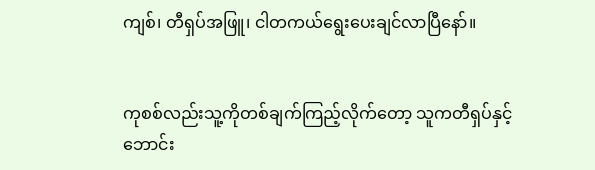ကျစ်၊ တီရှပ်အဖြူ၊ ငါတကယ်ရွေးပေးချင်လာပြီနော်။


ကုစစ်လည်းသူ့ကိုတစ်ချက်ကြည့်လိုက်တော့ သူကတီရှပ်နှင့်ဘောင်း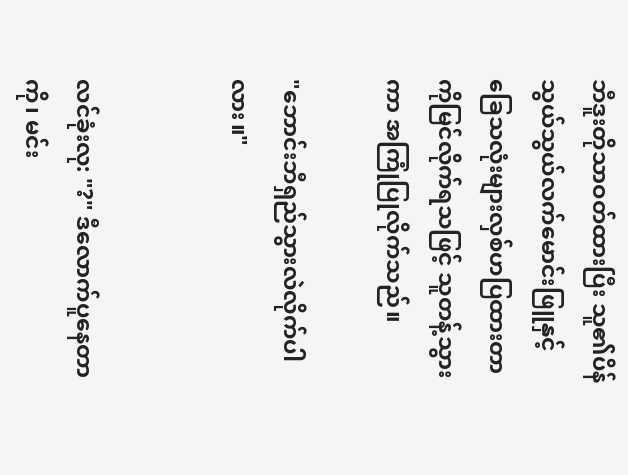ဘီဒူးတိုသာဝတ်ထားပြီး သူ၏ပိန်သွယ်သွယ်လက်မောင်းဖြူနှင့်ခြေသလုံးများလှစ်ဟပြထားတာကိုမြင်လိုက်ရသဖြင့် သူတန့်သွားကာ အကြုံပြုလိုက်သည်။

"ဘောင်းဘီရှည်သွားလဲလိုက်ပါလား။"


လင်ခုံးလု: "?" ဒီလောက်ပူနေတာကို၊ မင်း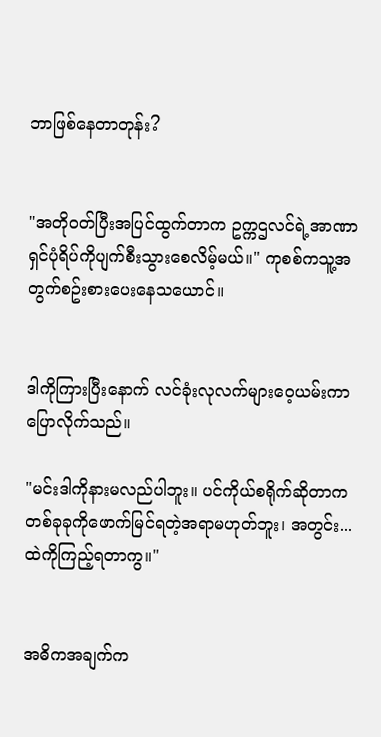ဘာဖြစ်နေတာတုန်း?


"အတိုဝတ်ပြီးအပြင်ထွက်တာက ဥက္ကဌလင်ရဲ့အာဏာရှင်ပုံရိပ်ကိုပျက်စီးသွားစေလိမ့်မယ်။" ကုစစ်ကသူ့အတွက်စဥ်းစားပေးနေသယောင်။


ဒါကိုကြားပြီးနောက် လင်ခုံးလုလက်များဝေ့ယမ်းကာ ပြောလိုက်သည်။

"မင်းဒါကိုနားမလည်ပါဘူး။ ပင်ကိုယ်စရိုက်ဆိုတာကတစ်ခုခုကိုဖောက်မြင်ရတဲ့အရာမဟုတ်ဘူး၊ အတွင်း...ထဲကိုကြည့်ရတာကွ။"


အဓိကအချက်က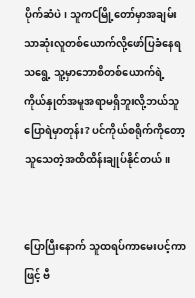ပိုက်ဆံပဲ၊ သူကCမြို့တော်မှာအချမ်းသာဆုံးလူတစ်ယောက်လို့ဖော်ပြခံနေရသရွေ့ သူ့မှာဘောစိတစ်ယောက်ရဲ့ကိုယ်နှုတ်အမူအရာမရှိဘူးလို့ဘယ်သူပြောရဲမှာတုန်း? ပင်ကိုယ်စရိုက်ကိုတော့ သူသေတဲ့အထိထိန်းချုပ်နိုင်တယ်။


ပြောပြီးနောက် သူထရပ်ကာမေးပင့်ကာဖြင့် ဗီ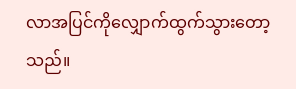လာအပြင်ကိုလျှောက်ထွက်သွားတော့သည်။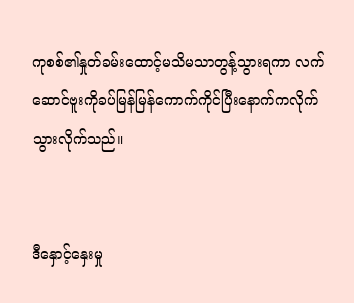ကုစစ်၏နှုတ်ခမ်းထောင့်မသိမသာတွန့်သွားရကာ လက်ဆောင်ဗူးကိုခပ်မြန်မြန်ကောက်ကိုင်ပြီးနောက်ကလိုက်သွားလိုက်သည်။


ဒီနှောင့်နှေးမှု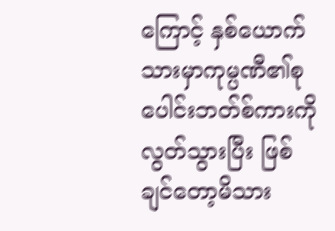ကြောင့် နှစ်ယောက်သားမှာကုမ္ပဏီ၏စုပေါင်းဘတ်စ်ကားကိုလွတ်သွားပြီး ဖြစ်ချင်တော့မိသား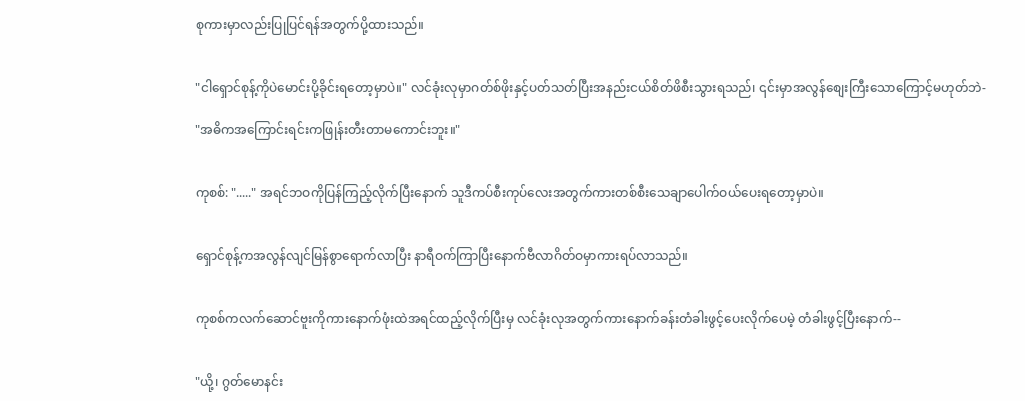စုကားမှာလည်းပြုပြင်ရန်အတွက်ပို့ထားသည်။


"ငါရှောင်စုန့်ကိုပဲမောင်းပို့ခိုင်းရတော့မှာပဲ။" လင်ခုံးလုမှာဂတ်စ်ဖိုးနှင့်ပတ်သတ်ပြီးအနည်းငယ်စိတ်ဖိစီးသွားရသည်၊ ၎င်းမှာအလွန်စျေးကြီးသောကြောင့်မဟုတ်ဘဲ-

"အဓိကအကြောင်းရင်းကဖြုန်းတီးတာမကောင်းဘူး။"


ကုစစ်: "....." အရင်ဘဝကိုပြန်ကြည့်လိုက်ပြီးနောက် သူဒီကပ်စီးကုပ်လေးအတွက်ကားတစ်စီးသေချာပေါက်ဝယ်ပေးရတော့မှာပဲ။


ရှောင်စုန့်ကအလွန်လျင်မြန်စွာရောက်လာပြီး နာရီဝက်ကြာပြီးနောက်ဗီလာဂိတ်ဝမှာကားရပ်လာသည်။


ကုစစ်ကလက်ဆောင်ဗူးကိုကားနောက်ဖုံးထဲအရင်ထည့်လိုက်ပြီးမှ လင်ခုံးလုအတွက်ကားနောက်ခန်းတံခါးဖွင့်ပေးလိုက်ပေမဲ့ တံခါးဖွင့်ပြီးနောက်--


"ယို့၊ ဂွတ်မောနင်း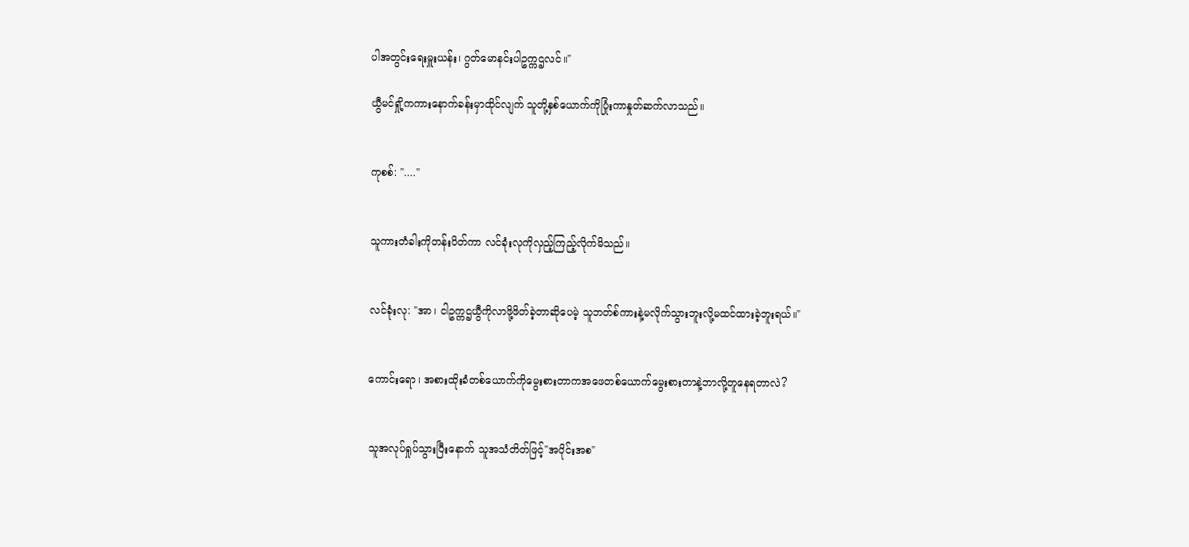ပါအတွင်းရေးမှူးယန်း၊ ဂွတ်မောနင်းပါဥက္ကဌလင်။"

ယွီမင်ရှို့ကကားနောက်ခန်းမှာထိုင်လျက် သူတို့နှစ်ယောက်ကိုပြုံးကာနှုတ်ဆက်လာသည်။


ကုစစ်: "...."


သူကားတံခါးကိုတန်းပိတ်ကာ လင်ခုံးလုကိုလှည့်ကြည့်လိုက်မိသည်။


လင်ခုံးလု: "အာ၊ ငါဥက္ကဌယွီကိုလာဖို့ဖိတ်ခဲ့တာဆိုပေမဲ့ သူဘတ်စ်ကားနဲ့မလိုက်သွားဘူးလို့မထင်ထားခဲ့ဘူးရယ်။"


ကောင်းရော၊ အစားထိုးခံတစ်ယောက်ကိုမွေးစားတာကအဖေတစ်ယောက်မွေးစားတာနဲ့ဘာလို့တူနေရတာလဲ?


သူအလုပ်ရှုပ်သွားပြီးနောက် သူအသံတိတ်ဖြင့်"အပိုင်းအစ"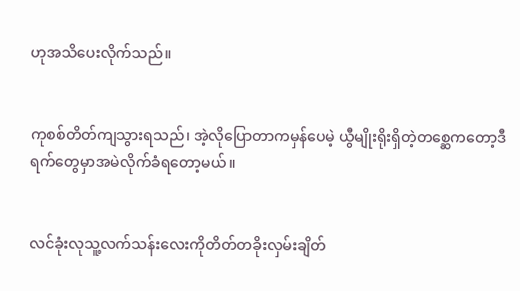ဟုအသိပေးလိုက်သည်။


ကုစစ်တိတ်ကျသွားရသည်၊ အဲ့လိုပြောတာကမှန်ပေမဲ့ ယွီမျိုးရိုးရှိတဲ့တစ္ဆေကတော့ဒီရက်တွေမှာအမဲလိုက်ခံရတော့မယ်။


လင်ခုံးလုသူ့လက်သန်းလေးကိုတိတ်တခိုးလှမ်းချိတ်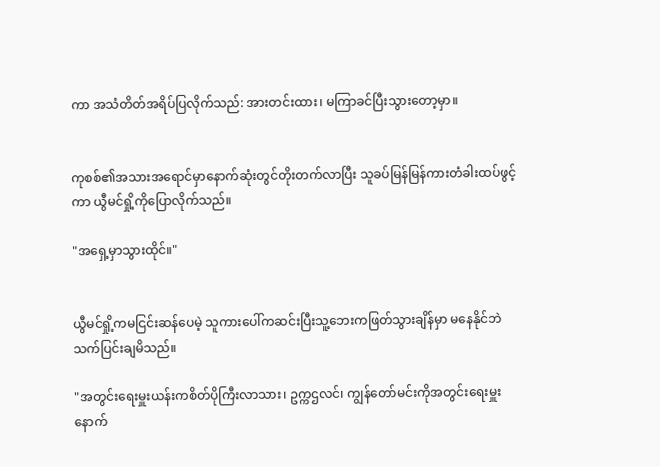ကာ အသံတိတ်အရိပ်ပြလိုက်သည်: အားတင်းထား၊ မကြာခင်ပြီးသွားတော့မှာ။


ကုစစ်၏အသားအရောင်မှာနောက်ဆုံးတွင်တိုးတက်လာပြီး သူခပ်မြန်မြန်ကားတံခါးထပ်ဖွင့်ကာ ယွီမင်ရှို့ကိုပြောလိုက်သည်။

"အရှေ့မှာသွားထိုင်။"


ယွီမင်ရှို့ကမငြင်းဆန်ပေမဲ့ သူကားပေါ်ကဆင်းပြီးသူ့ဘေးကဖြတ်သွားချိန်မှာ မနေနိုင်ဘဲသက်ပြင်းချမိသည်။

"အတွင်းရေးမှူးယန်းကစိတ်ပိုကြီးလာသား၊ ဥက္ကဌလင်၊ ကျွန်တော်မင်းကိုအတွင်းရေးမှူးနောက်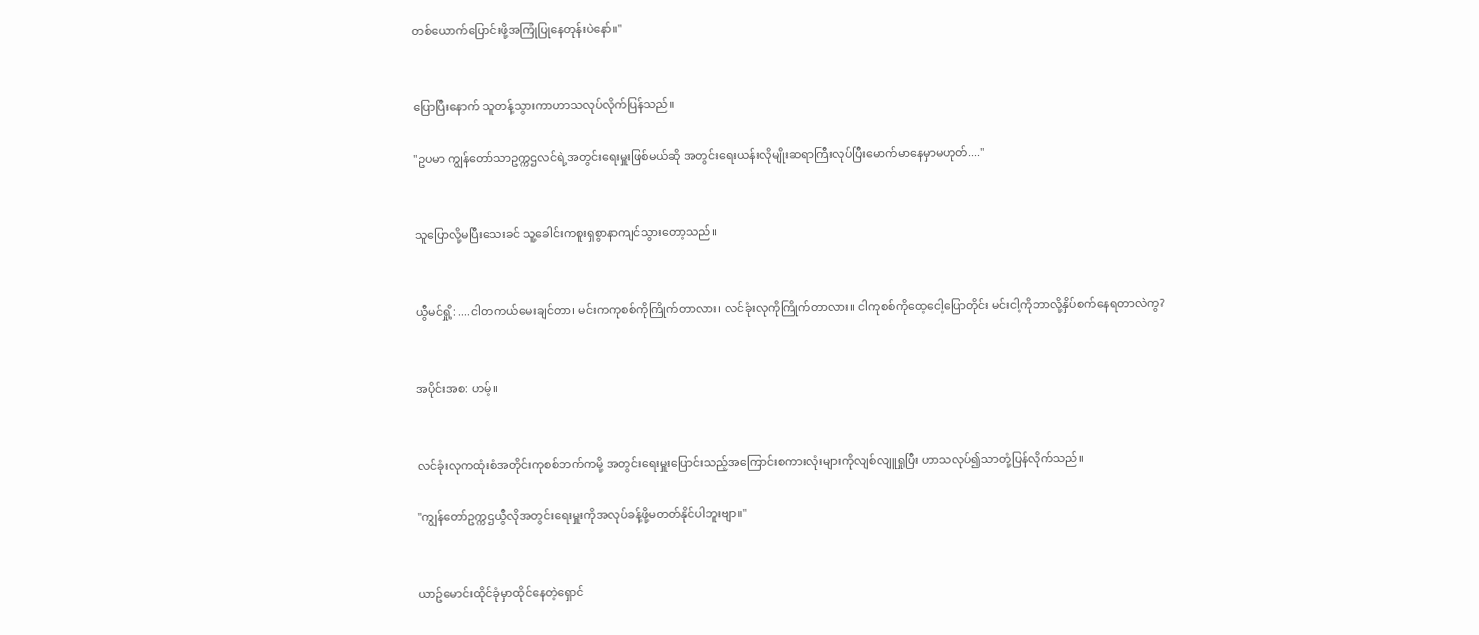တစ်ယောက်ပြောင်းဖို့အကြုံပြုနေတုန်းပဲနော်။"


ပြောပြီးနောက် သူတန့်သွားကာဟာသလုပ်လိုက်ပြန်သည်။

"ဥပမာ ကျွန်တော်သာဥက္ကဌလင်ရဲ့အတွင်းရေးမှူးဖြစ်မယ်ဆို အတွင်းရေးယန်းလိုမျိုးဆရာကြီးလုပ်ပြီးမောက်မာနေမှာမဟုတ်...."


သူပြောလို့မပြီးသေးခင် သူ့ခေါင်းကစူးရှစွာနာကျင်သွားတော့သည်။


ယွီမင်ရှို့: ....ငါတကယ်မေးချင်တာ၊ မင်းကကုစစ်ကိုကြိုက်တာလား၊ လင်ခုံးလုကိုကြိုက်တာလား။ ငါကုစစ်ကိုထေ့ငေါ့ပြောတိုင်း မင်းငါ့ကိုဘာလို့နှိပ်စက်နေရတာလဲကွ?


အပိုင်းအစ: ဟမ့်။


လင်ခုံးလုကထုံးစံအတိုင်းကုစစ်ဘက်ကမို့ အတွင်းရေးမှူးပြောင်းသည့်အကြောင်းစကားလုံးများကိုလျစ်လျူရှုပြီး ဟာသလုပ်၍သာတုံ့ပြန်လိုက်သည်။

"ကျွန်တော်ဥက္ကဌယွီလိုအတွင်းရေးမှူးကိုအလုပ်ခန့်ဖို့မတတ်နိုင်ပါဘူးဗျာ။"


ယာဥ်မောင်းထိုင်ခုံမှာထိုင်နေတဲ့ရှောင်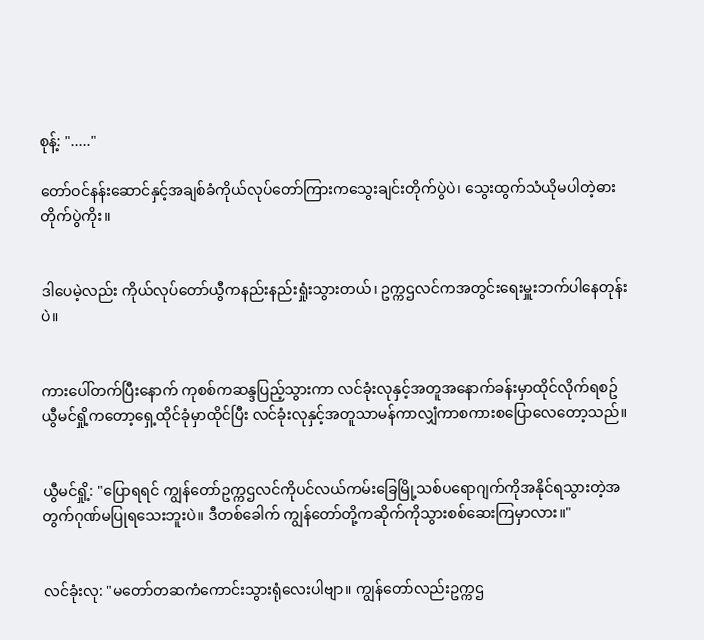စုန့်: "....."

တော်ဝင်နန်းဆောင်နှင့်အချစ်ခံကိုယ်လုပ်တော်ကြားကသွေးချင်းတိုက်ပွဲပဲ၊ သွေးထွက်သံယိုမပါတဲ့ဓားတိုက်ပွဲကိုး။


ဒါပေမဲ့လည်း ကိုယ်လုပ်တော်ယွီကနည်းနည်းရှုံးသွားတယ်၊ ဥက္ကဌလင်ကအတွင်းရေးမှူးဘက်ပါနေတုန်းပဲ။


ကားပေါ်တက်ပြီးနောက် ကုစစ်ကဆန္ဒပြည့်သွားကာ လင်ခုံးလုနှင့်အတူအနောက်ခန်းမှာထိုင်လိုက်ရစဥ် ယွီမင်ရှို့ကတော့ရှေ့ထိုင်ခုံမှာထိုင်ပြီး လင်ခုံးလုနှင့်အတူသာမန်ကာလျှံကာစကားစပြောလေတော့သည်။


ယွီမင်ရှို့: "ပြောရရင် ကျွန်တော်ဥက္ကဌလင်ကိုပင်လယ်ကမ်းခြေမြို့သစ်ပရောဂျက်ကိုအနိုင်ရသွားတဲ့အတွက်ဂုဏ်မပြုရသေးဘူးပဲ။ ဒီတစ်ခေါက် ကျွန်တော်တို့ကဆိုက်ကိုသွားစစ်ဆေးကြမှာလား။"


လင်ခုံးလု: "မတော်တဆကံကောင်းသွားရုံလေးပါဗျာ။ ကျွန်တော်လည်းဥက္ကဌ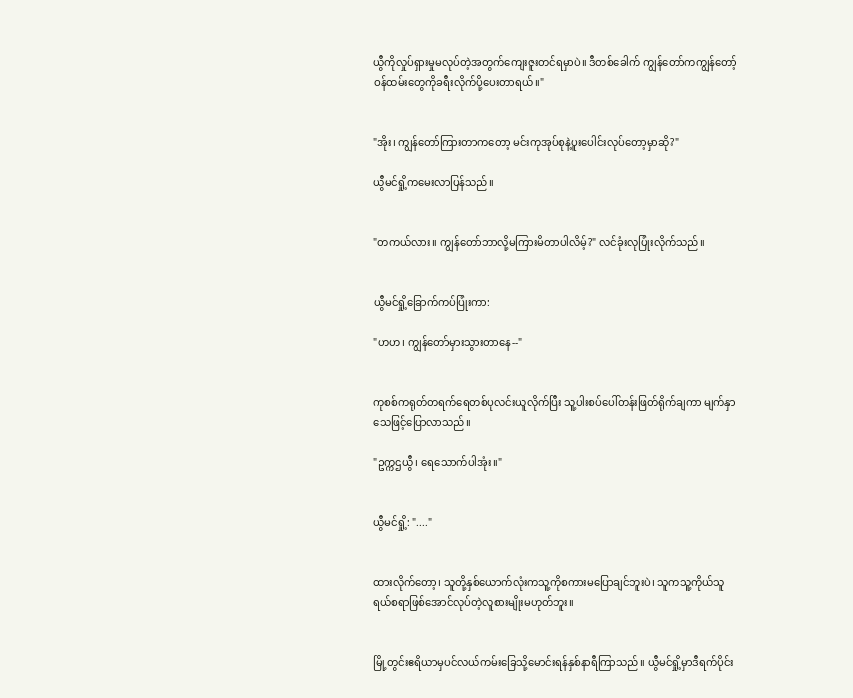ယွီကိုလှုပ်ရှားမှုမလုပ်တဲ့အတွက်ကျေးဇူးတင်ရမှာပဲ။ ဒီတစ်ခေါက် ကျွန်တော်ကကျွန်တော့်ဝန်ထမ်းတွေကိုခရီးလိုက်ပို့ပေးတာရယ်။"


"အိုး၊ ကျွန်တော်ကြားတာကတော့ မင်းကုအုပ်စုနဲ့ပူးပေါင်းလုပ်တော့မှာဆို?"

ယွီမင်ရှို့ကမေးလာပြန်သည်။


"တကယ်လား။ ကျွန်တော်ဘာလို့မကြားမိတာပါလိမ့်?" လင်ခုံးလုပြုံးလိုက်သည်။


ယွီမင်ရှို့ခြောက်ကပ်ပြုံးကာ:

"ဟဟ၊ ကျွန်တော်မှားသွားတာနေ--"


ကုစစ်ကရုတ်တရက်ရေတစ်ပုလင်းယူလိုက်ပြီး သူ့ပါးစပ်ပေါ်တန်းဖြတ်ရိုက်ချကာ မျက်နှာသေဖြင့်ပြောလာသည်။

"ဥက္ကဌယွီ၊ ရေသောက်ပါအုံး။"


ယွီမင်ရှို့: "...."


ထားလိုက်တော့၊ သူတို့နှစ်ယောက်လုံးကသူ့ကိုစကားမပြောချင်ဘူးပဲ၊ သူကသူ့ကိုယ်သူရယ်စရာဖြစ်အောင်လုပ်တဲ့လူစားမျိုးမဟုတ်ဘူး။


မြို့တွင်းဧရိယာမှပင်လယ်ကမ်းခြေသို့မောင်းရန်နှစ်နာရီကြာသည်။ ယွီမင်ရှို့မှာဒီရက်ပိုင်း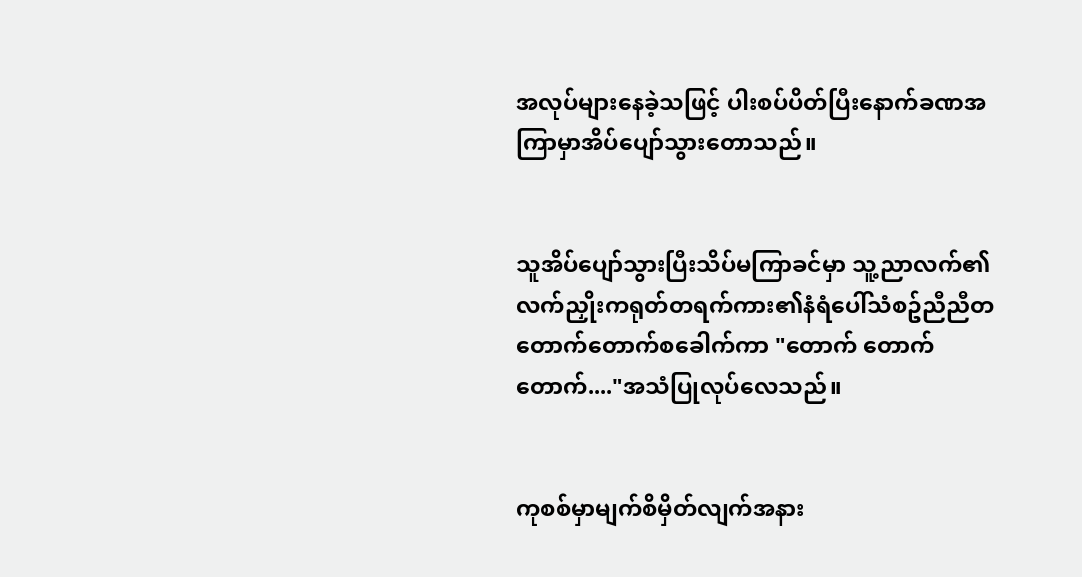အလုပ်များနေခဲ့သဖြင့် ပါးစပ်ပိတ်ပြီးနောက်ခဏအကြာမှာအိပ်ပျော်သွားတောသည်။


သူအိပ်ပျော်သွားပြီးသိပ်မကြာခင်မှာ သူ့ညာလက်၏လက်ညှိုးကရုတ်တရက်ကား၏နံရံပေါ်သံစဥ်ညီညီတတောက်တောက်စခေါက်ကာ "တောက် တောက် တောက်...."အသံပြုလုပ်လေသည်။


ကုစစ်မှာမျက်စိမှိတ်လျက်အနား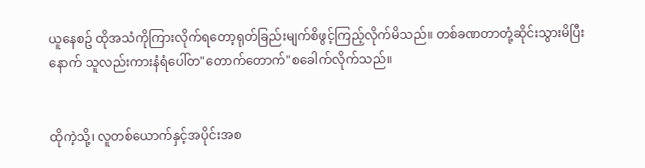ယူနေစဥ် ထိုအသံကိုကြားလိုက်ရတော့ရုတ်ခြည်းမျက်စိဖွင့်ကြည့်လိုက်မိသည်။ တစ်ခဏတာတုံ့ဆိုင်းသွားမိပြီးနောက် သူလည်းကားနံရံပေါ်တ"တောက်တောက်"စခေါက်လိုက်သည်။


ထိုကဲ့သို့၊ လူတစ်ယောက်နှင့်အပိုင်းအစ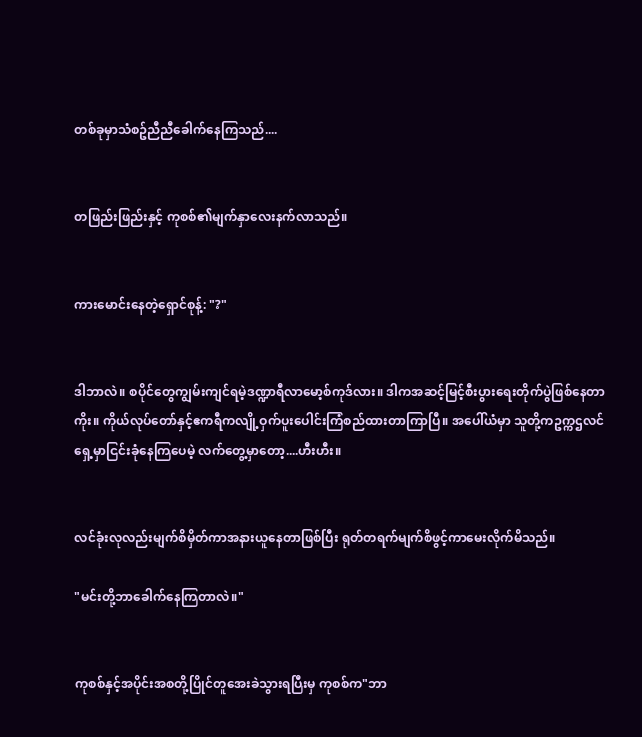တစ်ခုမှာသံစဥ်ညီညီခေါက်နေကြသည်....


တဖြည်းဖြည်းနှင့် ကုစစ်၏မျက်နှာလေးနက်လာသည်။


ကားမောင်းနေတဲ့ရှောင်စုန့်: "?"


ဒါဘာလဲ။ စပိုင်တွေကျွမ်းကျင်ရမဲ့ဒဏ္ဍာရီလာမော့စ်ကုဒ်လား။ ဒါကအဆင့်မြင့်စီးပွားရေးတိုက်ပွဲဖြစ်နေတာကိုး။ ကိုယ်လုပ်တော်နှင့်ဧကရီကလျို့ဝှက်ပူးပေါင်းကြံစည်ထားတာကြာပြီ။ အပေါ်ယံမှာ သူတို့ကဥက္ကဌလင်ရှေ့မှာငြင်းခုံနေကြပေမဲ့ လက်တွေ့မှာတော့....ဟီးဟီး။


လင်ခုံးလုလည်းမျက်စိမှိတ်ကာအနားယူနေတာဖြစ်ပြီး ရုတ်တရက်မျက်စိဖွင့်ကာမေးလိုက်မိသည်။

"မင်းတို့ဘာခေါက်နေကြတာလဲ။"


ကုစစ်နှင့်အပိုင်းအစတို့ပြိုင်တူအေးခဲသွားရပြီးမှ ကုစစ်က"ဘာ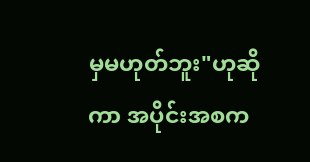မှမဟုတ်ဘူး"ဟုဆိုကာ အပိုင်းအစက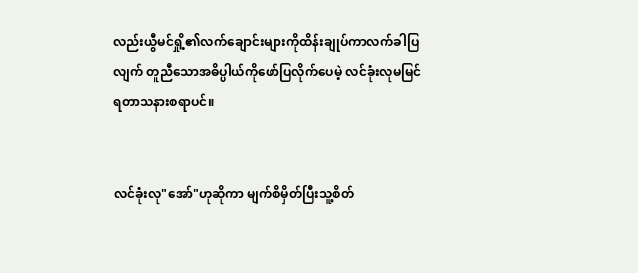လည်းယွီမင်ရှို့၏လက်ချောင်းများကိုထိန်းချုပ်ကာလက်ခါပြလျက် တူညီသောအဓိပ္ပါယ်ကိုဖော်ပြလိုက်ပေမဲ့ လင်ခုံးလုမမြင်ရတာသနားစရာပင်။


လင်ခုံးလု"အော်"ဟုဆိုကာ မျက်စိမှိတ်ပြီးသူ့စိတ်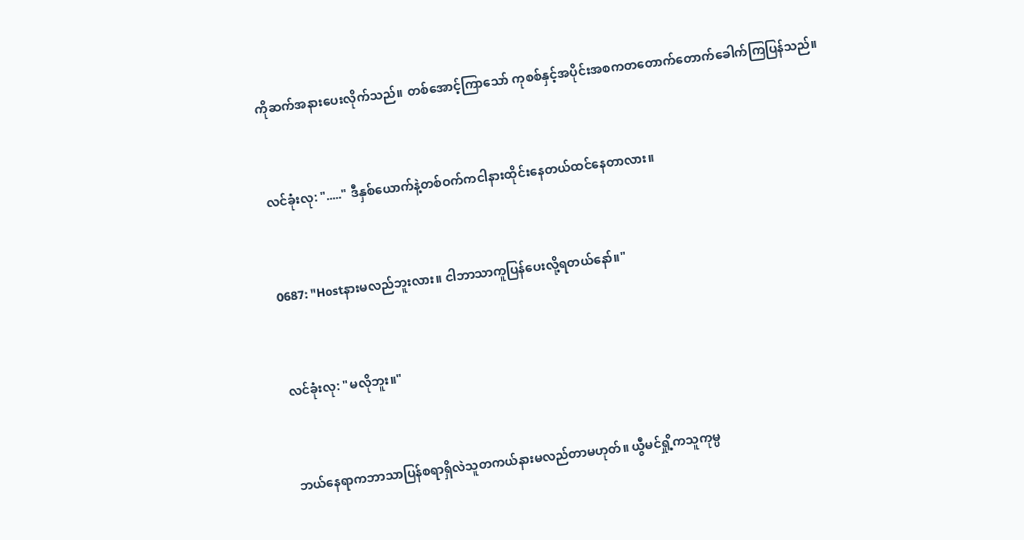ကိုဆက်အနားပေးလိုက်သည်။ တစ်အောင့်ကြာသော် ကုစစ်နှင့်အပိုင်းအစကတတောက်တောက်ခေါက်ကြပြန်သည်။


လင်ခုံးလု: "....." ဒီနှစ်ယောက်နဲ့တစ်ဝက်ကငါနားထိုင်းနေတယ်ထင်နေတာလား။


0687: "Hostနားမလည်ဘူးလား။ ငါဘာသာကူပြန်ပေးလို့ရတယ်နော်။"


လင်ခုံးလု: "မလိုဘူး။"


ဘယ်နေရာကဘာသာပြန်စရာရှိလဲသူတကယ်နားမလည်တာမဟုတ်။ ယွီမင်ရှို့ကသူကုမ္ပ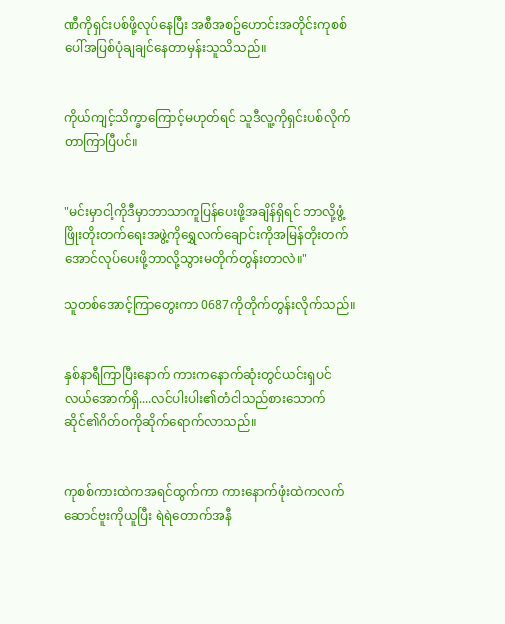ဏီကိုရှင်းပစ်ဖို့လုပ်နေပြီး အစီအစဥ်ဟောင်းအတိုင်းကုစစ်ပေါ်အပြစ်ပုံချချင်နေတာမှန်းသူသိသည်။


ကိုယ်ကျင့်သိက္ခာကြောင့်မဟုတ်ရင် သူဒီလူ့ကိုရှင်းပစ်လိုက်တာကြာပြီပင်။


"မင်းမှာငါ့ကိုဒီမှာဘာသာကူပြန်ပေးဖို့အချိန်ရှိရင် ဘာလို့ဖွံ့ဖြိုးတိုးတက်ရေးအဖွဲ့ကိုရွှေလက်ချောင်းကိုအမြန်တိုးတက်အောင်လုပ်ပေးဖို့ဘာလို့သွားမတိုက်တွန်းတာလဲ။"

သူတစ်အောင့်ကြာတွေးကာ 0687ကိုတိုက်တွန်းလိုက်သည်။


နှစ်နာရီကြာပြီးနောက် ကားကနောက်ဆုံးတွင်ယင်းရှပင်လယ်အောက်ရှိ....လင်ပါးပါး၏တံငါသည်စားသောက်ဆိုင်၏ဂိတ်ဝကိုဆိုက်ရောက်လာသည်။


ကုစစ်ကားထဲကအရင်ထွက်ကာ ကားနောက်ဖုံးထဲကလက်ဆောင်ဗူးကိုယူပြီး ရဲရဲတောက်အနီ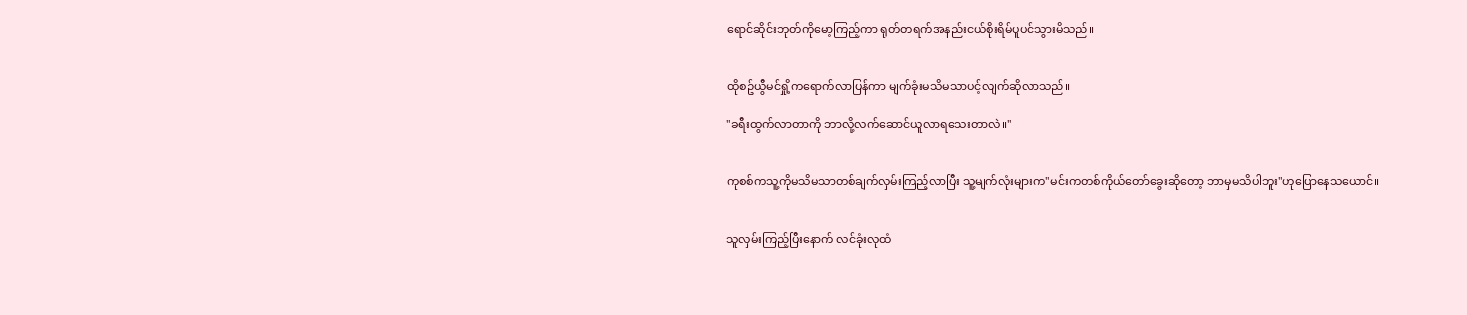ရောင်ဆိုင်းဘုတ်ကိုမော့ကြည့်ကာ ရုတ်တရက်အနည်းငယ်စိုးရိမ်ပူပင်သွားမိသည်။


ထိုစဥ်ယွီမင်ရှို့ကရောက်လာပြန်ကာ မျက်ခုံးမသိမသာပင့်လျက်ဆိုလာသည်။

"ခရီးထွက်လာတာကို ဘာလို့လက်ဆောင်ယူလာရသေးတာလဲ။"


ကုစစ်ကသူ့ကိုမသိမသာတစ်ချက်လှမ်းကြည့်လာပြီး သူ့မျက်လုံးများက"မင်းကတစ်ကိုယ်တော်ခွေးဆိုတော့ ဘာမှမသိပါဘူး"ဟုပြောနေသယောင်။


သူလှမ်းကြည့်ပြီးနောက် လင်ခုံးလုထံ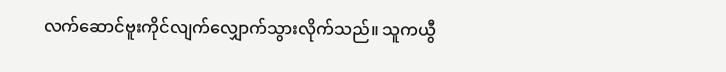လက်ဆောင်ဗူးကိုင်လျက်လျှောက်သွားလိုက်သည်။ သူကယွီ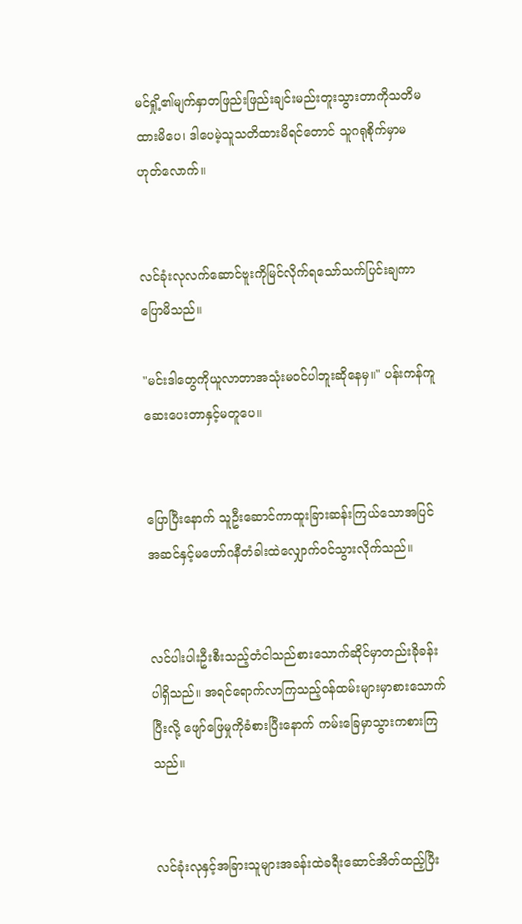မင်ရှို့၏မျက်နှာတဖြည်းဖြည်းချင်းမည်းတူးသွားတာကိုသတိမထားမိပေ၊ ဒါပေမဲ့သူသတိထားမိရင်တောင် သူဂရုစိုက်မှာမဟုတ်လောက်။


လင်ခုံးလုလက်ဆောင်ဗူးကိုမြင်လိုက်ရသော်သက်ပြင်းချကာပြောမိသည်။

"မင်းဒါတွေကိုယူလာတာအသုံးမဝင်ပါဘူးဆိုနေမှ။" ပန်းကန်ကူဆေးပေးတာနှင့်မတူပေ။


ပြောပြီးနောက် သူဦးဆောင်ကာထူးခြားဆန်းကြယ်သောအပြင်အဆင်နှင့်မဟော်ဂနီတံခါးထဲလျှောက်ဝင်သွားလိုက်သည်။


လင်ပါးပါးဦးစီးသည့်တံငါသည်စားသောက်ဆိုင်မှာတည်းခိုခန်းပါရှိသည်။ အရင်ရောက်လာကြသည့်ဝန်ထမ်းများမှာစားသောက်ပြီးလို့ ဖျော်ဖြေမှုကိုခံစားပြီးနောက် ကမ်းခြေမှာသွားကစားကြသည်။


လင်ခုံးလုနှင့်အခြားသူများအခန်းထဲခရီးဆောင်အိတ်ထည့်ပြီး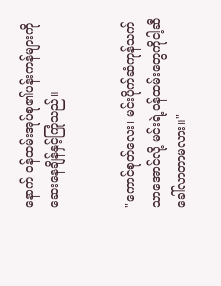နောက် ဝန်ထမ်းအုပ်စု၏ပန်းကန်များကိုဆေးနေချိန်နှင့်ကြုံသည်။


"ကောင်စုတ်လေး၊ မင်းပိုက်ဆံကုန်သက်သာအောင်လို့ မင်းရဲ့ဝန်ထမ်းတွေကိုငါ့ဆီခေါ်လာတာမလား။"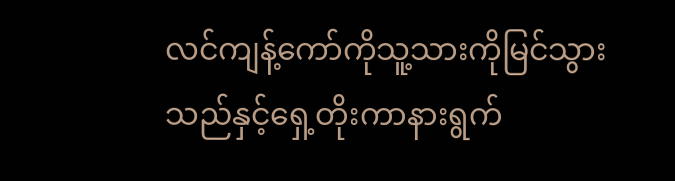လင်ကျန့်ကော်ကိုသူ့သားကိုမြင်သွားသည်နှင့်ရှေ့တိုးကာနားရွက်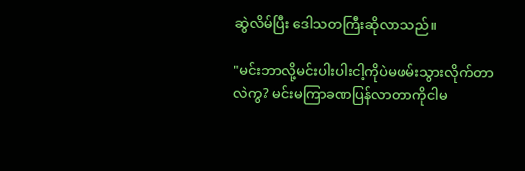ဆွဲလိမ်ပြီး ဒေါသတကြီးဆိုလာသည်။

"မင်းဘာလို့မင်းပါးပါးငါ့ကိုပဲမဖမ်းသွားလိုက်တာလဲကွ? မင်းမကြာခဏပြန်လာတာကိုငါမ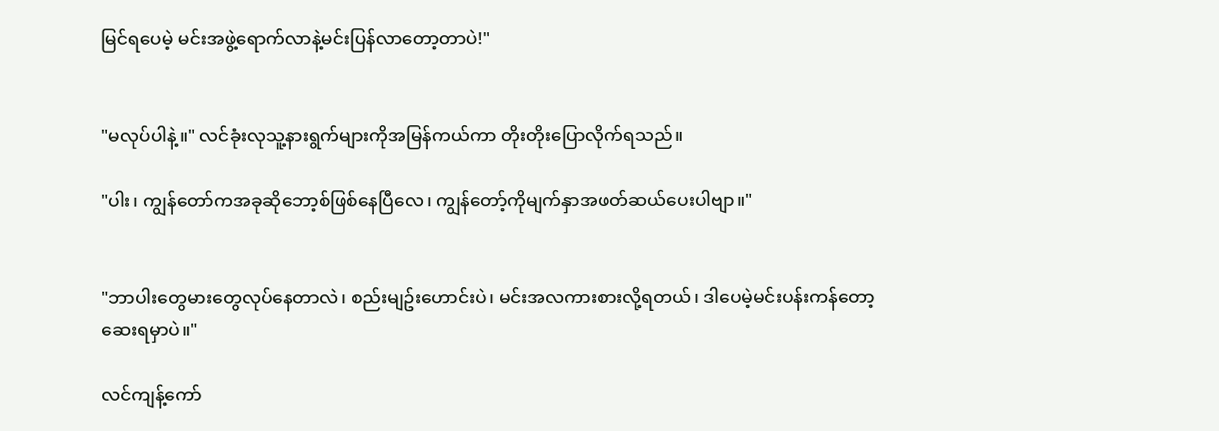မြင်ရပေမဲ့ မင်းအဖွဲ့ရောက်လာနဲ့မင်းပြန်လာတော့တာပဲ!"


"မလုပ်ပါနဲ့။" လင်ခုံးလုသူ့နားရွက်များကိုအမြန်ကယ်ကာ တိုးတိုးပြောလိုက်ရသည်။

"ပါး၊ ကျွန်တော်ကအခုဆိုဘော့စ်ဖြစ်နေပြီလေ၊ ကျွန်တော့်ကိုမျက်နှာအဖတ်ဆယ်ပေးပါဗျာ။"


"ဘာပါးတွေမားတွေလုပ်နေတာလဲ၊ စည်းမျဥ်းဟောင်းပဲ၊ မင်းအလကားစားလို့ရတယ်၊ ဒါပေမဲ့မင်းပန်းကန်တော့ဆေးရမှာပဲ။"

လင်ကျန့်ကော်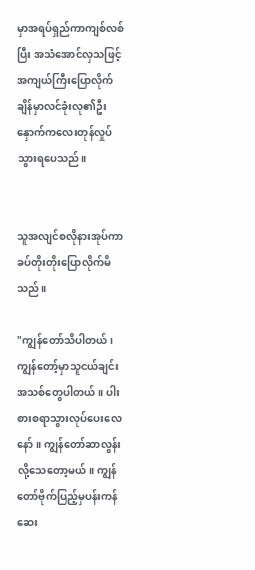မှာအရပ်ရှည်ကာကျစ်လစ်ပြီး အသံအောင်လှသဖြင့် အကျယ်ကြီးပြောလိုက်ချိန်မှာလင်ခုံးလု၏ဦးနှောက်ကလေးတုန်လှုပ်သွားရပေသည်။


သူအလျင်စလိုနားအုပ်ကာ ခပ်တိုးတိုးပြောလိုက်မိသည်။

"ကျွန်တော်သိပါတယ်၊ ကျွန်တော့်မှာသူငယ်ချင်းအသစ်တွေပါတယ်။ ပါးစားစရာသွားလုပ်ပေးလေနော်။ ကျွန်တော်ဆာလွန်းလို့သေတော့မယ်။ ကျွန်တော်ဗိုက်ပြည့်မှပန်းကန်ဆေး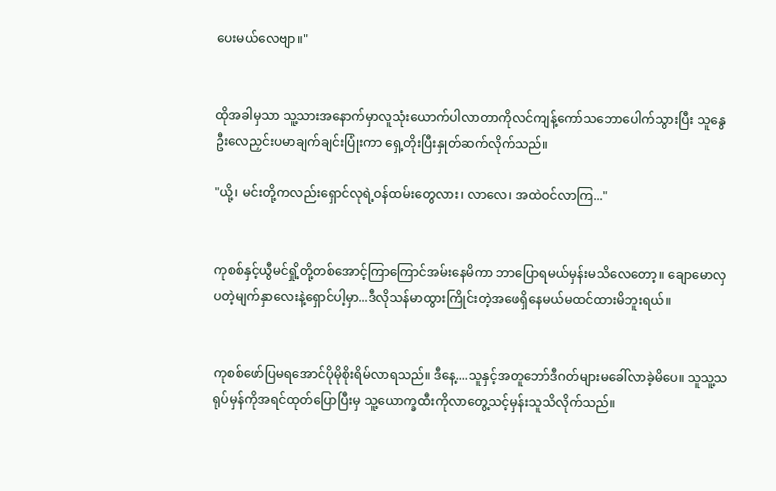ပေးမယ်လေဗျာ။"


ထိုအခါမှသာ သူ့သားအနောက်မှာလူသုံးယောက်ပါလာတာကိုလင်ကျန့်ကော်သဘောပေါက်သွားပြီး သူနွေဦးလေညှင်းပမာချက်ချင်းပြုံးကာ ရှေ့တိုးပြီးနှုတ်ဆက်လိုက်သည်။

"ယို့၊ မင်းတို့ကလည်းရှောင်လုရဲ့ဝန်ထမ်းတွေလား၊ လာလေ၊ အထဲဝင်လာကြ..."


ကုစစ်နှင့်ယွီမင်ရှို့တို့တစ်အောင့်ကြာကြောင်အမ်းနေမိကာ ဘာပြောရမယ်မှန်းမသိလေတော့။ ချောမောလှပတဲ့မျက်နှာလေးနဲ့ရှောင်ပါ့မှာ...ဒီလိုသန်မာထွားကြိုင်းတဲ့အဖေရှိနေမယ်မထင်ထားမိဘူးရယ်။


ကုစစ်ဖော်ပြမရအောင်ပိုမိုစိုးရိမ်လာရသည်။ ဒီနေ့....သူနှင့်အတူဘော်ဒီဂတ်များမခေါ်လာခဲ့မိပေ။ သူသူ့သရုပ်မှန်ကိုအရင်ထုတ်ပြောပြီးမှ သူ့ယောက္ခထီးကိုလာတွေ့သင့်မှန်းသူသိလိုက်သည်။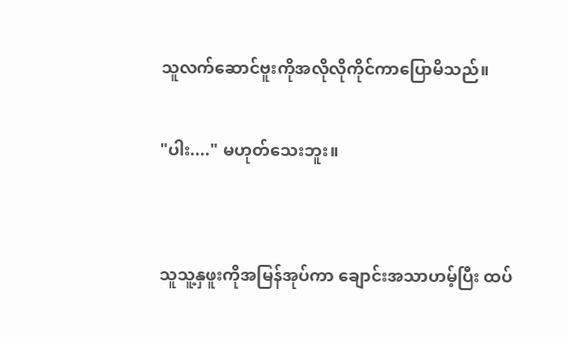သူလက်ဆောင်ဗူးကိုအလိုလိုကိုင်ကာပြောမိသည်။

"ပါး...." မဟုတ်သေးဘူး။


သူသူ့နှဖူးကိုအမြန်အုပ်ကာ ချောင်းအသာဟမ့်ပြီး ထပ်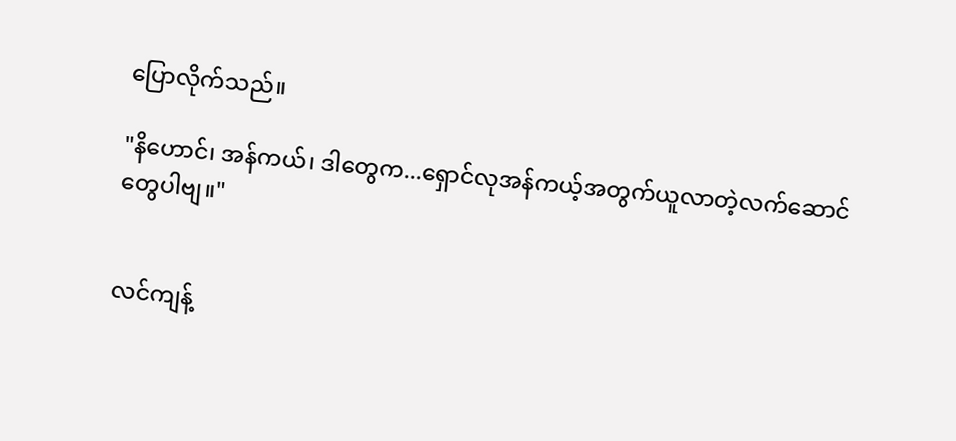ပြောလိုက်သည်။

"နိဟောင်၊ အန်ကယ်၊ ဒါတွေက...ရှောင်လုအန်ကယ့်အတွက်ယူလာတဲ့လက်ဆောင်တွေပါဗျ။"


လင်ကျန့်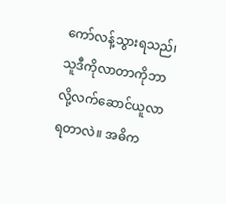ကော်လန့်သွားရသည်၊ သူဒီကိုလာတာကိုဘာလို့လက်ဆောင်ယူလာရတာလဲ။ အဓိက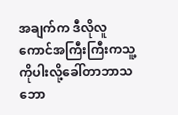အချက်က ဒီလိုလူကောင်အကြီးကြီးကသူ့ကိုပါးလို့ခေါ်တာဘာသဘော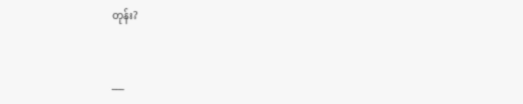တုန်း?


___